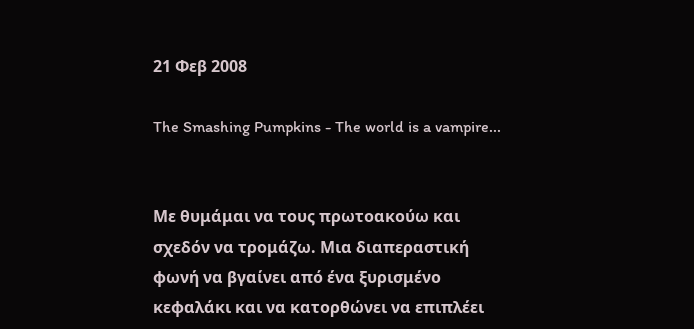21 Φεβ 2008

The Smashing Pumpkins - The world is a vampire...


Με θυμάμαι να τους πρωτοακούω και σχεδόν να τρομάζω. Μια διαπεραστική φωνή να βγαίνει από ένα ξυρισμένο κεφαλάκι και να κατορθώνει να επιπλέει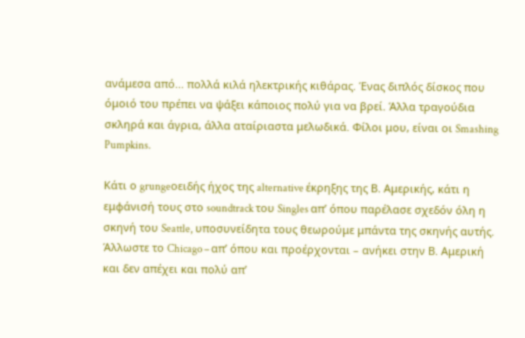ανάμεσα από... πολλά κιλά ηλεκτρικής κιθάρας. Ένας διπλός δίσκος που όμοιό του πρέπει να ψάξει κάποιος πολύ για να βρεί. Άλλα τραγούδια σκληρά και άγρια, άλλα αταίριαστα μελωδικά. Φίλοι μου, είναι οι Smashing Pumpkins.

Κάτι ο grungeοειδής ήχος της alternative έκρηξης της Β. Αμερικής, κάτι η εμφάνισή τους στο soundtrack του Singles απ’ όπου παρέλασε σχεδόν όλη η σκηνή του Seattle, υποσυνείδητα τους θεωρούμε μπάντα της σκηνής αυτής. Άλλωστε το Chicago – απ’ όπου και προέρχονται – ανήκει στην Β. Αμερική και δεν απέχει και πολύ απ’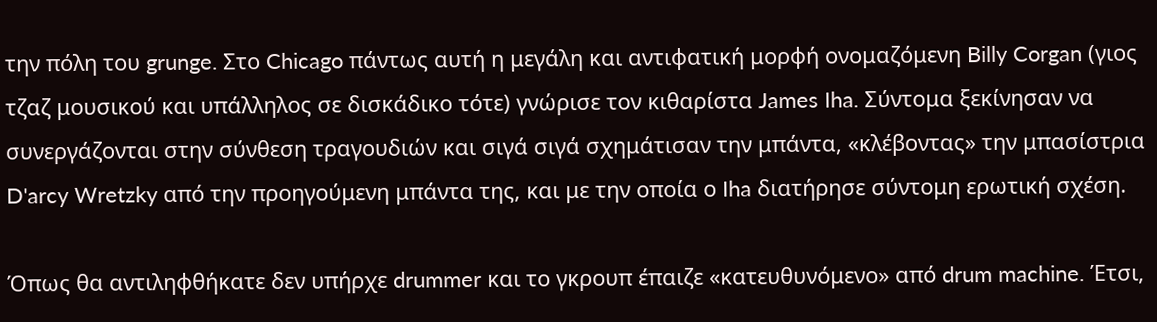την πόλη του grunge. Στο Chicago πάντως αυτή η μεγάλη και αντιφατική μορφή ονομαζόμενη Billy Corgan (γιος τζαζ μουσικού και υπάλληλος σε δισκάδικο τότε) γνώρισε τον κιθαρίστα James Iha. Σύντομα ξεκίνησαν να συνεργάζονται στην σύνθεση τραγουδιών και σιγά σιγά σχημάτισαν την μπάντα, «κλέβοντας» την μπασίστρια D'arcy Wretzky από την προηγούμενη μπάντα της, και με την οποία ο Iha διατήρησε σύντομη ερωτική σχέση.

Όπως θα αντιληφθήκατε δεν υπήρχε drummer και το γκρουπ έπαιζε «κατευθυνόμενο» από drum machine. Έτσι,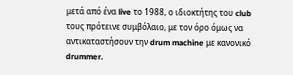μετά από ένα live το 1988, ο ιδιοκτήτης του club τους πρότεινε συμβόλαιο, με τον όρο όμως να αντικαταστήσουν την drum machine με κανονικό drummer.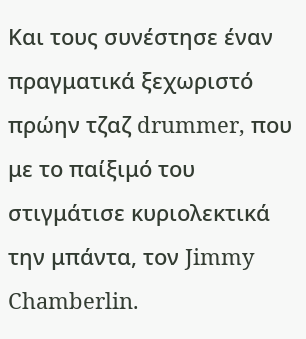Και τους συνέστησε έναν πραγματικά ξεχωριστό πρώην τζαζ drummer, που με το παίξιμό του στιγμάτισε κυριολεκτικά την μπάντα, τον Jimmy Chamberlin.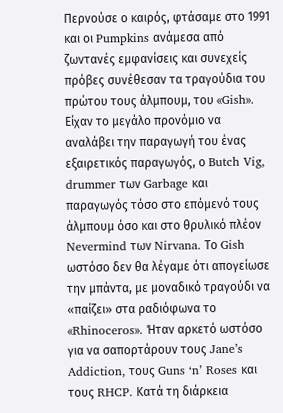Περνούσε ο καιρός, φτάσαμε στο 1991 και οι Pumpkins ανάμεσα από ζωντανές εμφανίσεις και συνεχείς πρόβες συνέθεσαν τα τραγούδια του πρώτου τους άλμπουμ, του «Gish». Είχαν το μεγάλο προνόμιο να αναλάβει την παραγωγή του ένας εξαιρετικός παραγωγός, ο Butch Vig, drummer των Garbage και παραγωγός τόσο στο επόμενό τους άλμπουμ όσο και στο θρυλικό πλέον Nevermind των Nirvana. Το Gish ωστόσο δεν θα λέγαμε ότι απογείωσε την μπάντα, με μοναδικό τραγούδι να «παίζει» στα ραδιόφωνα το «Rhinoceros». Ήταν αρκετό ωστόσο για να σαπορτάρουν τους Jane’s Addiction, τους Guns ‘n’ Roses και τους RHCP. Κατά τη διάρκεια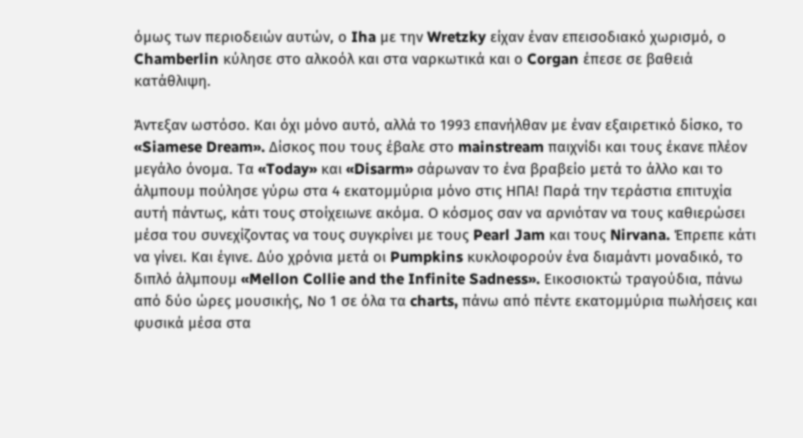όμως των περιοδειών αυτών, ο Iha με την Wretzky είχαν έναν επεισοδιακό χωρισμό, ο Chamberlin κύλησε στο αλκοόλ και στα ναρκωτικά και ο Corgan έπεσε σε βαθειά κατάθλιψη.

Άντεξαν ωστόσο. Και όχι μόνο αυτό, αλλά το 1993 επανήλθαν με έναν εξαιρετικό δίσκο, το «Siamese Dream». Δίσκος που τους έβαλε στο mainstream παιχνίδι και τους έκανε πλέον μεγάλο όνομα. Τα «Today» και «Disarm» σάρωναν το ένα βραβείο μετά το άλλο και το άλμπουμ πούλησε γύρω στα 4 εκατομμύρια μόνο στις ΗΠΑ! Παρά την τεράστια επιτυχία αυτή πάντως, κάτι τους στοίχειωνε ακόμα. Ο κόσμος σαν να αρνιόταν να τους καθιερώσει μέσα του συνεχίζοντας να τους συγκρίνει με τους Pearl Jam και τους Nirvana. Έπρεπε κάτι να γίνει. Και έγινε. Δύο χρόνια μετά οι Pumpkins κυκλοφορούν ένα διαμάντι μοναδικό, το διπλό άλμπουμ «Mellon Collie and the Infinite Sadness». Εικοσιοκτώ τραγούδια, πάνω από δύο ώρες μουσικής, Νο 1 σε όλα τα charts, πάνω από πέντε εκατομμύρια πωλήσεις και φυσικά μέσα στα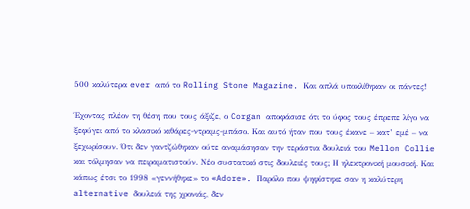500 καλύτερα ever από το Rolling Stone Magazine. Και απλά υποκλίθηκαν οι πάντες!

Έχοντας πλέον τη θέση που τους άξιζε, ο Corgan αποφάσισε ότι το ύφος τους έπρεπε λίγο να ξεφύγει από το κλασικό κιθάρες-ντραμς-μπάσο. Και αυτό ήταν που τους έκανε – κατ’ εμέ – να ξεχωρίσουν. Ότι δεν γαντζώθηκαν ούτε αναμάσησαν την τεράστια δουλειά του Mellon Collie και τόλμησαν να πειραματιστούν. Νέο συστατικό στις δουλειές τους; Η ηλεκτρονική μουσική. Και κάπως έτσι το 1998 «γεννήθηκε» το «Adore». Παρόλο που ψηφίστηκε σαν η καλύτερη alternative δουλειά της χρονιάς, δεν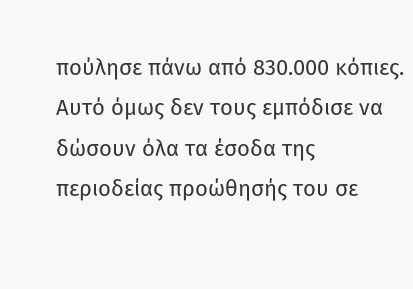πούλησε πάνω από 830.000 κόπιες. Αυτό όμως δεν τους εμπόδισε να δώσουν όλα τα έσοδα της περιοδείας προώθησής του σε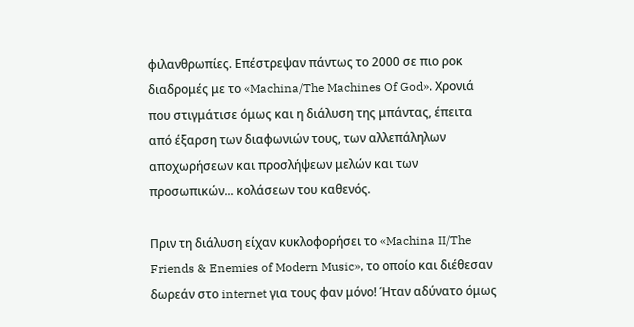φιλανθρωπίες. Επέστρεψαν πάντως το 2000 σε πιο ροκ διαδρομές με το «Machina/The Machines Of God». Χρονιά που στιγμάτισε όμως και η διάλυση της μπάντας, έπειτα από έξαρση των διαφωνιών τους, των αλλεπάληλων αποχωρήσεων και προσλήψεων μελών και των προσωπικών... κολάσεων του καθενός.

Πριν τη διάλυση είχαν κυκλοφορήσει το «Machina II/The Friends & Enemies of Modern Music», το οποίο και διέθεσαν δωρεάν στο internet για τους φαν μόνο! Ήταν αδύνατο όμως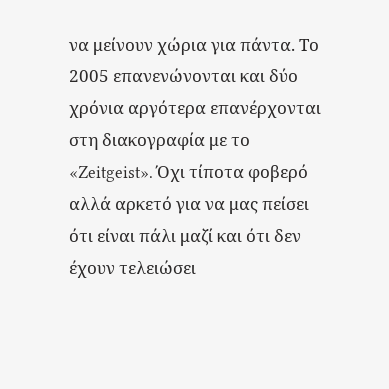να μείνουν χώρια για πάντα. Το 2005 επανενώνονται και δύο χρόνια αργότερα επανέρχονται στη διακογραφία με το «Zeitgeist». Όχι τίποτα φοβερό αλλά αρκετό για να μας πείσει ότι είναι πάλι μαζί και ότι δεν έχουν τελειώσει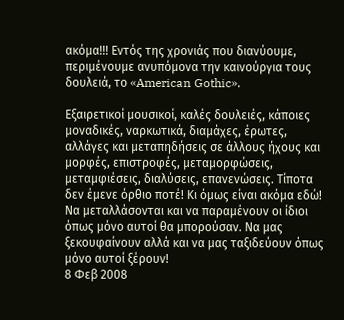ακόμα!!! Εντός της χρονιάς που διανύουμε, περιμένουμε ανυπόμονα την καινούργια τους δουλειά, το «American Gothic».

Εξαιρετικοί μουσικοί, καλές δουλειές, κάποιες μοναδικές, ναρκωτικά, διαμάχες, έρωτες, αλλάγες και μεταπηδήσεις σε άλλους ήχους και μορφές, επιστροφές, μεταμορφώσεις, μεταμφιέσεις, διαλύσεις, επανενώσεις. Τίποτα δεν έμενε όρθιο ποτέ! Κι όμως είναι ακόμα εδώ! Να μεταλλάσονται και να παραμένουν οι ίδιοι όπως μόνο αυτοί θα μπορούσαν. Να μας ξεκουφαίνουν αλλά και να μας ταξιδεύουν όπως μόνο αυτοί ξέρουν!
8 Φεβ 2008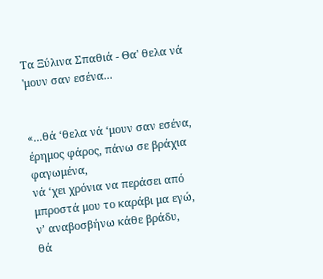Τα Ξύλινα Σπαθιά - Θα' θελα νά 'μουν σαν εσένα...


«...θά ‘θελα νά ‘μουν σαν εσένα, έρημος φάρος, πάνω σε βράχια φαγωμένα,
νά ‘χει χρόνια να περάσει από μπροστά μου το καράβι μα εγώ,
ν’ αναβοσβήνω κάθε βράδυ,
θά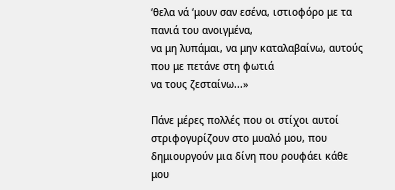‘θελα νά ‘μουν σαν εσένα, ιστιοφόρο με τα πανιά του ανοιγμένα,
να μη λυπάμαι, να μην καταλαβαίνω, αυτούς που με πετάνε στη φωτιά
να τους ζεσταίνω...»

Πάνε μέρες πολλές που οι στίχοι αυτοί στριφογυρίζουν στο μυαλό μου, που δημιουργούν μια δίνη που ρουφάει κάθε μου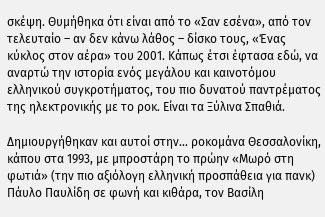σκέψη. Θυμήθηκα ότι είναι από το «Σαν εσένα», από τον τελευταίο – αν δεν κάνω λάθος – δίσκο τους, «Ένας κύκλος στον αέρα» του 2001. Κάπως έτσι έφτασα εδώ, να αναρτώ την ιστορία ενός μεγάλου και καινοτόμου ελληνικού συγκροτήματος, του πιο δυνατού παντρέματος της ηλεκτρονικής με το ροκ. Είναι τα Ξύλινα Σπαθιά.

Δημιουργήθηκαν και αυτοί στην... ροκομάνα Θεσσαλονίκη, κάπου στα 1993, με μπροστάρη το πρώην «Μωρό στη φωτιά» (την πιο αξιόλογη ελληνική προσπάθεια για πανκ) Πάυλο Παυλίδη σε φωνή και κιθάρα, τον Βασίλη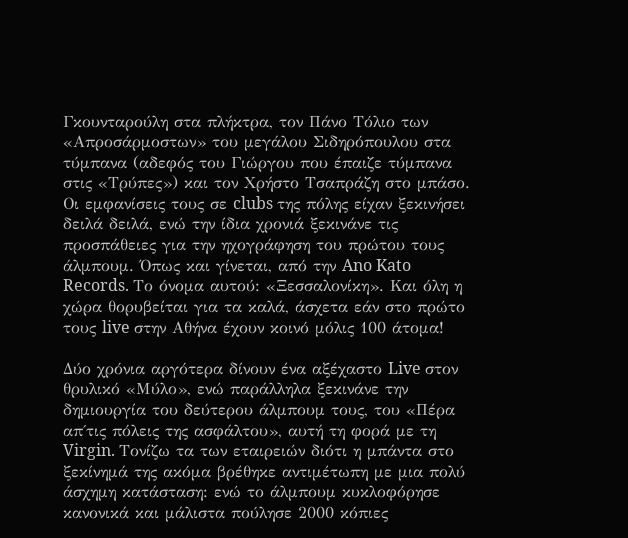Γκουνταρούλη στα πλήκτρα, τον Πάνο Τόλιο των «Απροσάρμοστων» του μεγάλου Σιδηρόπουλου στα τύμπανα (αδεφός του Γιώργου που έπαιζε τύμπανα στις «Τρύπες») και τον Χρήστο Τσαπράζη στο μπάσο. Οι εμφανίσεις τους σε clubs της πόλης είχαν ξεκινήσει δειλά δειλά, ενώ την ίδια χρονιά ξεκινάνε τις προσπάθειες για την ηχογράφηση του πρώτου τους άλμπουμ. Όπως και γίνεται, από την Ano Kato Records. Το όνομα αυτού: «Ξεσσαλονίκη». Και όλη η χώρα θορυβείται για τα καλά, άσχετα εάν στο πρώτο τους live στην Αθήνα έχουν κοινό μόλις 100 άτομα!

Δύο χρόνια αργότερα δίνουν ένα αξέχαστο Live στον θρυλικό «Μύλο», ενώ παράλληλα ξεκινάνε την δημιουργία του δεύτερου άλμπουμ τους, του «Πέρα απ΄τις πόλεις της ασφάλτου», αυτή τη φορά με τη Virgin. Τονίζω τα των εταιρειών διότι η μπάντα στο ξεκίνημά της ακόμα βρέθηκε αντιμέτωπη με μια πολύ άσχημη κατάσταση: ενώ το άλμπουμ κυκλοφόρησε κανονικά και μάλιστα πούλησε 2000 κόπιες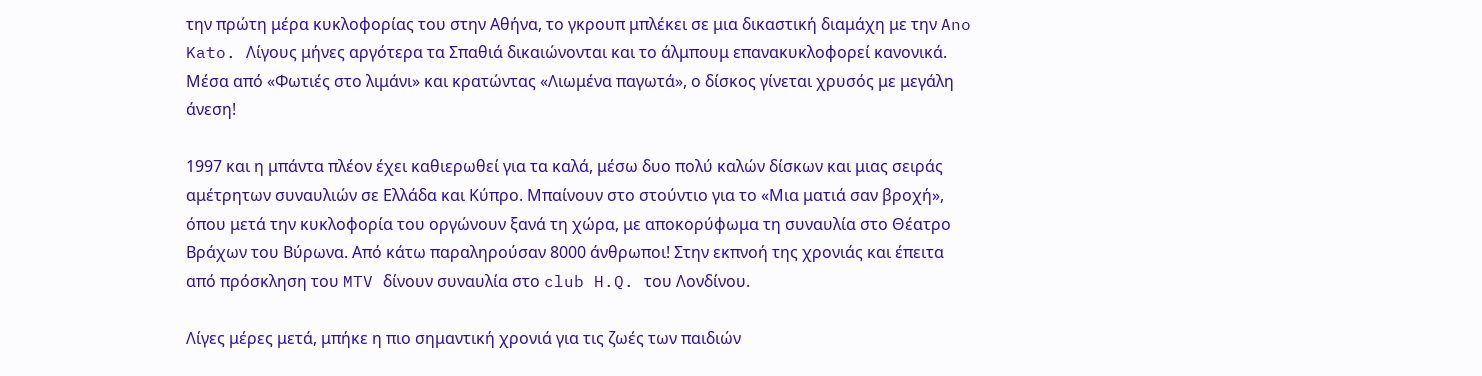την πρώτη μέρα κυκλοφορίας του στην Αθήνα, το γκρουπ μπλέκει σε μια δικαστική διαμάχη με την Ano Kato. Λίγους μήνες αργότερα τα Σπαθιά δικαιώνονται και το άλμπουμ επανακυκλοφορεί κανονικά. Μέσα από «Φωτιές στο λιμάνι» και κρατώντας «Λιωμένα παγωτά», ο δίσκος γίνεται χρυσός με μεγάλη άνεση!

1997 και η μπάντα πλέον έχει καθιερωθεί για τα καλά, μέσω δυο πολύ καλών δίσκων και μιας σειράς αμέτρητων συναυλιών σε Ελλάδα και Κύπρο. Μπαίνουν στο στούντιο για το «Μια ματιά σαν βροχή», όπου μετά την κυκλοφορία του οργώνουν ξανά τη χώρα, με αποκορύφωμα τη συναυλία στο Θέατρο Βράχων του Βύρωνα. Από κάτω παραληρούσαν 8000 άνθρωποι! Στην εκπνοή της χρονιάς και έπειτα από πρόσκληση του MTV δίνουν συναυλία στο club H.Q. του Λονδίνου.

Λίγες μέρες μετά, μπήκε η πιο σημαντική χρονιά για τις ζωές των παιδιών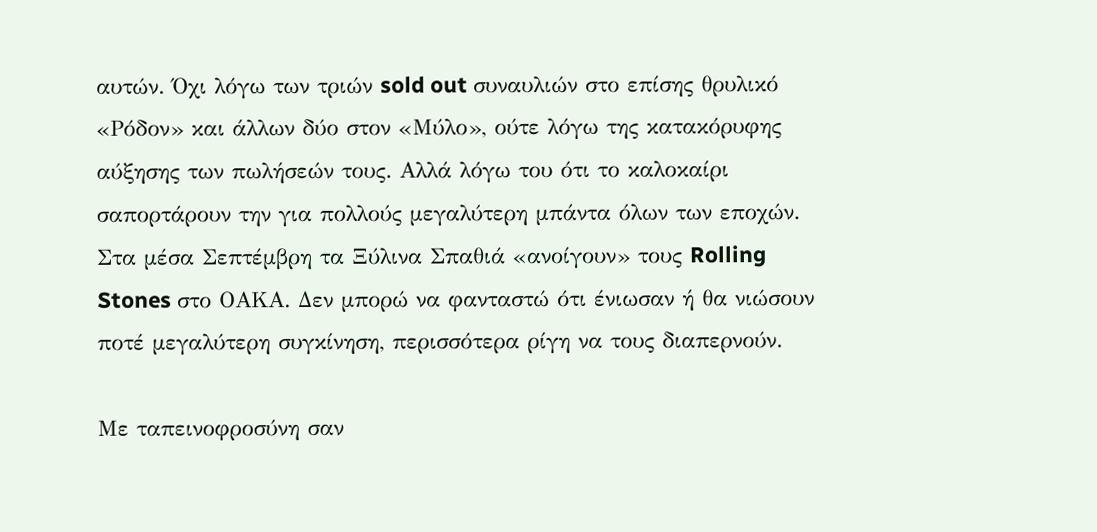αυτών. Όχι λόγω των τριών sold out συναυλιών στο επίσης θρυλικό «Ρόδον» και άλλων δύο στον «Μύλο», ούτε λόγω της κατακόρυφης αύξησης των πωλήσεών τους. Αλλά λόγω του ότι το καλοκαίρι σαπορτάρουν την για πολλούς μεγαλύτερη μπάντα όλων των εποχών. Στα μέσα Σεπτέμβρη τα Ξύλινα Σπαθιά «ανοίγουν» τους Rolling Stones στο ΟΑΚΑ. Δεν μπορώ να φανταστώ ότι ένιωσαν ή θα νιώσουν ποτέ μεγαλύτερη συγκίνηση, περισσότερα ρίγη να τους διαπερνούν.

Με ταπεινοφροσύνη σαν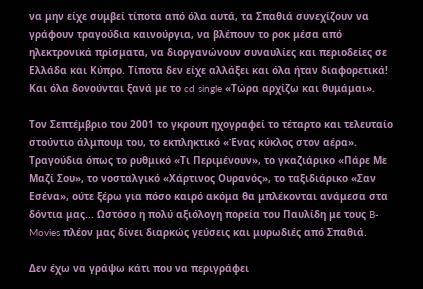να μην είχε συμβεί τίποτα από όλα αυτά, τα Σπαθιά συνεχίζουν να γράφουν τραγούδια καινούργια, να βλέπουν το ροκ μέσα από ηλεκτρονικά πρίσματα, να διοργανώνουν συναυλίες και περιοδείες σε Ελλάδα και Κύπρο. Τίποτα δεν είχε αλλάξει και όλα ήταν διαφορετικά! Και όλα δονούνται ξανά με το cd single «Τώρα αρχίζω και θυμάμαι».

Τον Σεπτέμβριο του 2001 το γκρουπ ηχογραφεί το τέταρτο και τελευταίο στούντιο άλμπουμ του, το εκπληκτικό «Ένας κύκλος στον αέρα». Τραγούδια όπως το ρυθμικό «Τι Περιμένουν», το γκαζιάρικο «Πάρε Με Μαζί Σου», το νοσταλγικό «Χάρτινος Ουρανός», το ταξιδιάρικο «Σαν Εσένα», ούτε ξέρω για πόσο καιρό ακόμα θα μπλέκονται ανάμεσα στα δόντια μας... Ωστόσο η πολύ αξιόλογη πορεία του Παυλίδη με τους B-Movies πλέον μας δίνει διαρκώς γεύσεις και μυρωδιές από Σπαθιά.

Δεν έχω να γράψω κάτι που να περιγράφει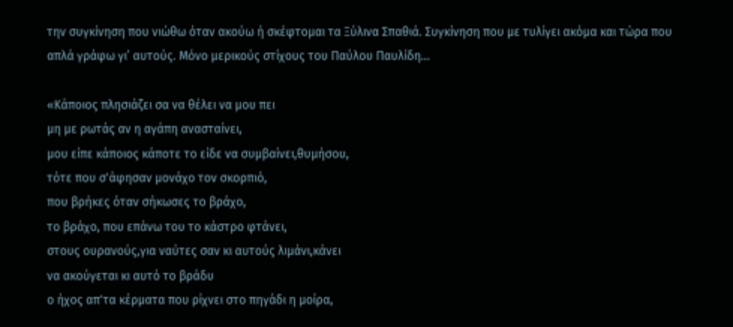την συγκίνηση που νιώθω όταν ακούω ή σκέφτομαι τα Ξύλινα Σπαθιά. Συγκίνηση που με τυλίγει ακόμα και τώρα που απλά γράφω γι’ αυτούς. Μόνο μερικούς στίχους του Παύλου Παυλίδη...

«Κάποιος πλησιάζει σα να θέλει να μου πει
μη με ρωτάς αν η αγάπη ανασταίνει,
μου είπε κάποιος κάποτε το είδε να συμβαίνει,θυμήσου,
τότε που σ'άφησαν μονάχο τον σκορπιό,
που βρήκες όταν σήκωσες το βράχο,
το βράχο, που επάνω του το κάστρο φτάνει,
στους ουρανούς,για ναύτες σαν κι αυτούς λιμάνι,κάνει
να ακούγεται κι αυτό το βράδυ
ο ήχος απ'τα κέρματα που ρίχνει στο πηγάδι η μοίρα,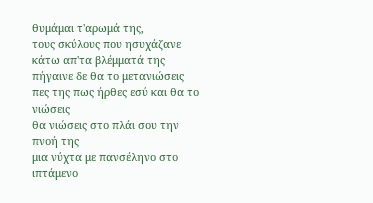θυμάμαι τ'αρωμά της,
τους σκύλους που ησυχάζανε κάτω απ'τα βλέμματά της
πήγαινε δε θα το μετανιώσεις
πες της πως ήρθες εσύ και θα το νιώσεις
θα νιώσεις στο πλάι σου την πνοή της
μια νύχτα με πανσέληνο στο ιπτάμενο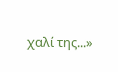χαλί της...»